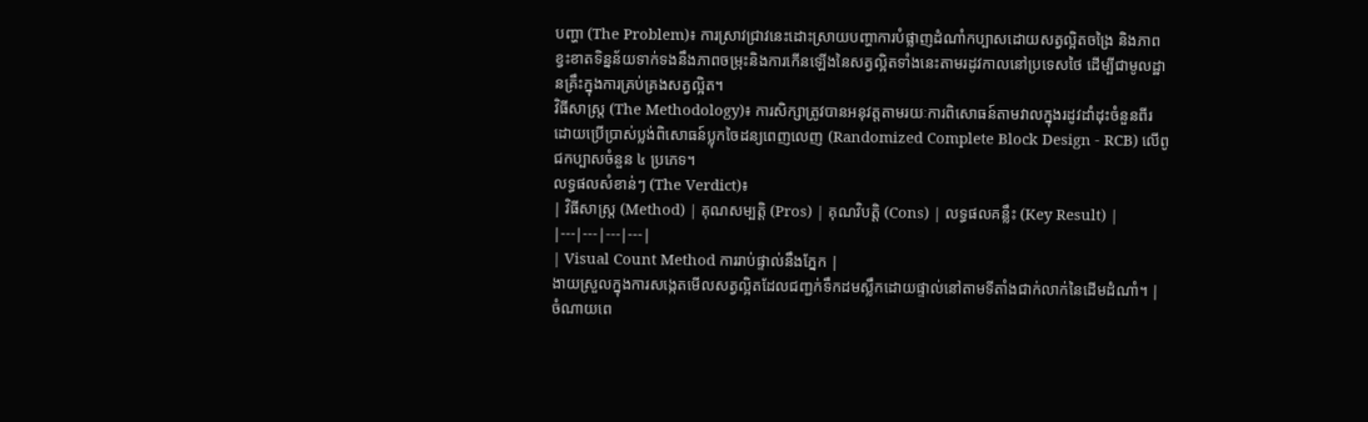បញ្ហា (The Problem)៖ ការស្រាវជ្រាវនេះដោះស្រាយបញ្ហាការបំផ្លាញដំណាំកប្បាសដោយសត្វល្អិតចង្រៃ និងភាពខ្វះខាតទិន្នន័យទាក់ទងនឹងភាពចម្រុះនិងការកើនឡើងនៃសត្វល្អិតទាំងនេះតាមរដូវកាលនៅប្រទេសថៃ ដើម្បីជាមូលដ្ឋានគ្រឹះក្នុងការគ្រប់គ្រងសត្វល្អិត។
វិធីសាស្ត្រ (The Methodology)៖ ការសិក្សាត្រូវបានអនុវត្តតាមរយៈការពិសោធន៍តាមវាលក្នុងរដូវដាំដុះចំនួនពីរ ដោយប្រើប្រាស់ប្លង់ពិសោធន៍ប្លុកចៃដន្យពេញលេញ (Randomized Complete Block Design - RCB) លើពូជកប្បាសចំនួន ៤ ប្រភេទ។
លទ្ធផលសំខាន់ៗ (The Verdict)៖
| វិធីសាស្ត្រ (Method) | គុណសម្បត្តិ (Pros) | គុណវិបត្តិ (Cons) | លទ្ធផលគន្លឹះ (Key Result) |
|---|---|---|---|
| Visual Count Method ការរាប់ផ្ទាល់នឹងភ្នែក |
ងាយស្រួលក្នុងការសង្កេតមើលសត្វល្អិតដែលជញ្ជក់ទឹកដមស្លឹកដោយផ្ទាល់នៅតាមទីតាំងជាក់លាក់នៃដើមដំណាំ។ | ចំណាយពេ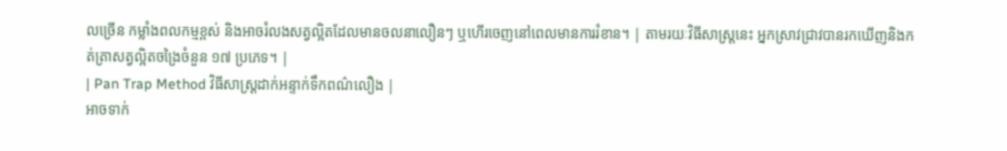លច្រើន កម្លាំងពលកម្មខ្ពស់ និងអាចរំលងសត្វល្អិតដែលមានចលនាលឿនៗ ឬហើរចេញនៅពេលមានការរំខាន។ | តាមរយៈវិធីសាស្ត្រនេះ អ្នកស្រាវជ្រាវបានរកឃើញនិងកត់ត្រាសត្វល្អិតចង្រៃចំនួន ១៧ ប្រភេទ។ |
| Pan Trap Method វិធីសាស្ត្រដាក់អន្ទាក់ទឹកពណ៌លឿង |
អាចទាក់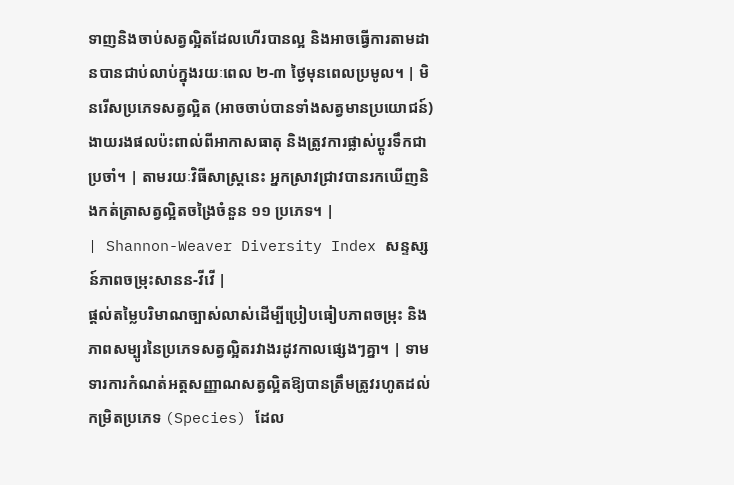ទាញនិងចាប់សត្វល្អិតដែលហើរបានល្អ និងអាចធ្វើការតាមដានបានជាប់លាប់ក្នុងរយៈពេល ២-៣ ថ្ងៃមុនពេលប្រមូល។ | មិនរើសប្រភេទសត្វល្អិត (អាចចាប់បានទាំងសត្វមានប្រយោជន៍) ងាយរងផលប៉ះពាល់ពីអាកាសធាតុ និងត្រូវការផ្លាស់ប្តូរទឹកជាប្រចាំ។ | តាមរយៈវិធីសាស្ត្រនេះ អ្នកស្រាវជ្រាវបានរកឃើញនិងកត់ត្រាសត្វល្អិតចង្រៃចំនួន ១១ ប្រភេទ។ |
| Shannon-Weaver Diversity Index សន្ទស្សន៍ភាពចម្រុះសានន-វីវើ |
ផ្តល់តម្លៃបរិមាណច្បាស់លាស់ដើម្បីប្រៀបធៀបភាពចម្រុះ និងភាពសម្បូរនៃប្រភេទសត្វល្អិតរវាងរដូវកាលផ្សេងៗគ្នា។ | ទាមទារការកំណត់អត្តសញ្ញាណសត្វល្អិតឱ្យបានត្រឹមត្រូវរហូតដល់កម្រិតប្រភេទ (Species) ដែល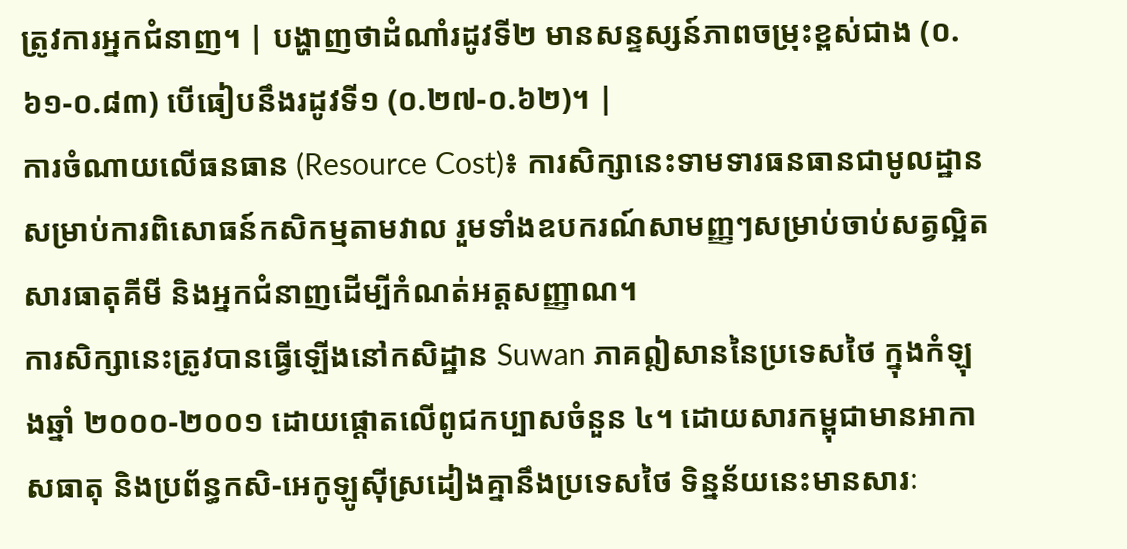ត្រូវការអ្នកជំនាញ។ | បង្ហាញថាដំណាំរដូវទី២ មានសន្ទស្សន៍ភាពចម្រុះខ្ពស់ជាង (០.៦១-០.៨៣) បើធៀបនឹងរដូវទី១ (០.២៧-០.៦២)។ |
ការចំណាយលើធនធាន (Resource Cost)៖ ការសិក្សានេះទាមទារធនធានជាមូលដ្ឋានសម្រាប់ការពិសោធន៍កសិកម្មតាមវាល រួមទាំងឧបករណ៍សាមញ្ញៗសម្រាប់ចាប់សត្វល្អិត សារធាតុគីមី និងអ្នកជំនាញដើម្បីកំណត់អត្តសញ្ញាណ។
ការសិក្សានេះត្រូវបានធ្វើឡើងនៅកសិដ្ឋាន Suwan ភាគឦសាននៃប្រទេសថៃ ក្នុងកំឡុងឆ្នាំ ២០០០-២០០១ ដោយផ្តោតលើពូជកប្បាសចំនួន ៤។ ដោយសារកម្ពុជាមានអាកាសធាតុ និងប្រព័ន្ធកសិ-អេកូឡូស៊ីស្រដៀងគ្នានឹងប្រទេសថៃ ទិន្នន័យនេះមានសារៈ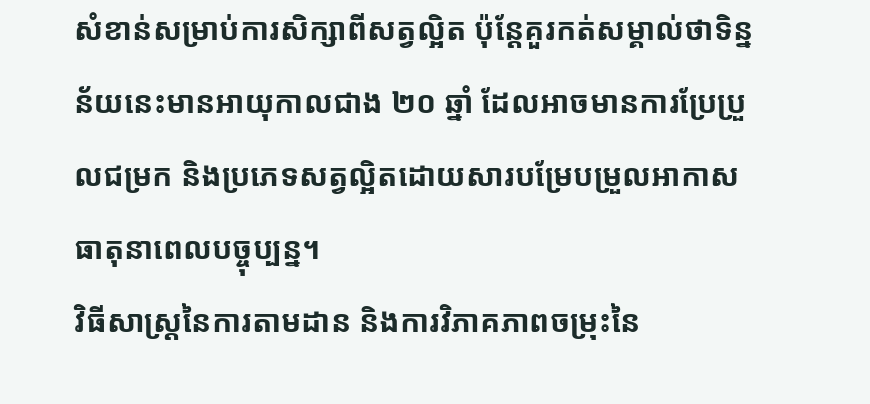សំខាន់សម្រាប់ការសិក្សាពីសត្វល្អិត ប៉ុន្តែគួរកត់សម្គាល់ថាទិន្នន័យនេះមានអាយុកាលជាង ២០ ឆ្នាំ ដែលអាចមានការប្រែប្រួលជម្រក និងប្រភេទសត្វល្អិតដោយសារបម្រែបម្រួលអាកាសធាតុនាពេលបច្ចុប្បន្ន។
វិធីសាស្ត្រនៃការតាមដាន និងការវិភាគភាពចម្រុះនៃ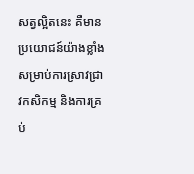សត្វល្អិតនេះ គឺមានប្រយោជន៍យ៉ាងខ្លាំងសម្រាប់ការស្រាវជ្រាវកសិកម្ម និងការគ្រប់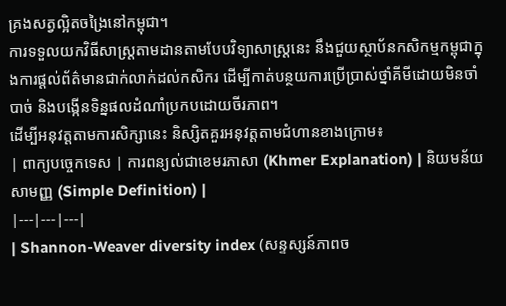គ្រងសត្វល្អិតចង្រៃនៅកម្ពុជា។
ការទទួលយកវិធីសាស្ត្រតាមដានតាមបែបវិទ្យាសាស្ត្រនេះ នឹងជួយស្ថាប័នកសិកម្មកម្ពុជាក្នុងការផ្តល់ព័ត៌មានជាក់លាក់ដល់កសិករ ដើម្បីកាត់បន្ថយការប្រើប្រាស់ថ្នាំគីមីដោយមិនចាំបាច់ និងបង្កើនទិន្នផលដំណាំប្រកបដោយចីរភាព។
ដើម្បីអនុវត្តតាមការសិក្សានេះ និស្សិតគួរអនុវត្តតាមជំហានខាងក្រោម៖
| ពាក្យបច្ចេកទេស | ការពន្យល់ជាខេមរភាសា (Khmer Explanation) | និយមន័យសាមញ្ញ (Simple Definition) |
|---|---|---|
| Shannon-Weaver diversity index (សន្ទស្សន៍ភាពច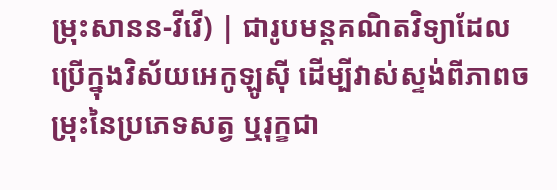ម្រុះសានន-វីវើ) | ជារូបមន្តគណិតវិទ្យាដែលប្រើក្នុងវិស័យអេកូឡូស៊ី ដើម្បីវាស់ស្ទង់ពីភាពចម្រុះនៃប្រភេទសត្វ ឬរុក្ខជា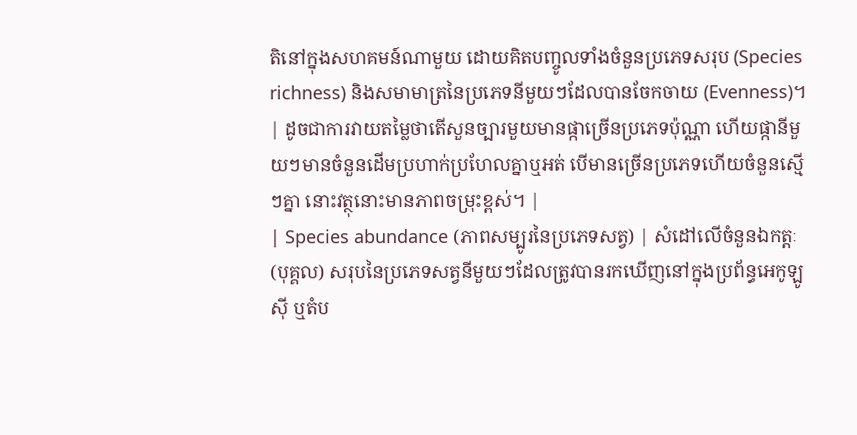តិនៅក្នុងសហគមន៍ណាមួយ ដោយគិតបញ្ចូលទាំងចំនួនប្រភេទសរុប (Species richness) និងសមាមាត្រនៃប្រភេទនីមួយៗដែលបានចែកចាយ (Evenness)។ | ដូចជាការវាយតម្លៃថាតើសួនច្បារមួយមានផ្កាច្រើនប្រភេទប៉ុណ្ណា ហើយផ្កានីមួយៗមានចំនួនដើមប្រហាក់ប្រហែលគ្នាឬអត់ បើមានច្រើនប្រភេទហើយចំនួនស្មើៗគ្នា នោះវត្ថុនោះមានភាពចម្រុះខ្ពស់។ |
| Species abundance (ភាពសម្បូរនៃប្រភេទសត្វ) | សំដៅលើចំនួនឯកត្តៈ (បុគ្គល) សរុបនៃប្រភេទសត្វនីមួយៗដែលត្រូវបានរកឃើញនៅក្នុងប្រព័ន្ធអេកូឡូស៊ី ឬតំប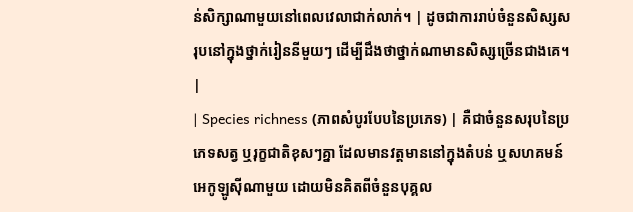ន់សិក្សាណាមួយនៅពេលវេលាជាក់លាក់។ | ដូចជាការរាប់ចំនួនសិស្សសរុបនៅក្នុងថ្នាក់រៀននីមួយៗ ដើម្បីដឹងថាថ្នាក់ណាមានសិស្សច្រើនជាងគេ។ |
| Species richness (ភាពសំបូរបែបនៃប្រភេទ) | គឺជាចំនួនសរុបនៃប្រភេទសត្វ ឬរុក្ខជាតិខុសៗគ្នា ដែលមានវត្តមាននៅក្នុងតំបន់ ឬសហគមន៍អេកូឡូស៊ីណាមួយ ដោយមិនគិតពីចំនួនបុគ្គល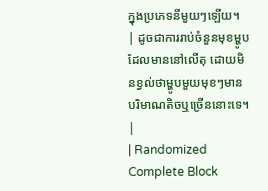ក្នុងប្រភេទនីមួយៗឡើយ។ | ដូចជាការរាប់ចំនួនមុខម្ហូបដែលមាននៅលើតុ ដោយមិនខ្វល់ថាម្ហូបមួយមុខៗមានបរិមាណតិចឬច្រើននោះទេ។ |
| Randomized Complete Block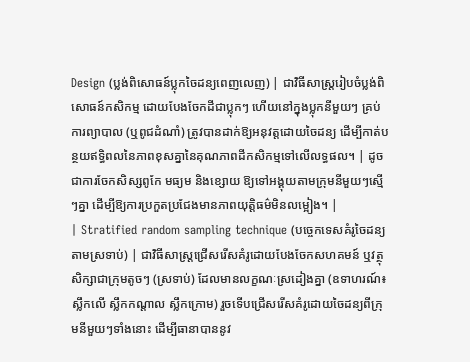Design (ប្លង់ពិសោធន៍ប្លុកចៃដន្យពេញលេញ) | ជាវិធីសាស្ត្ររៀបចំប្លង់ពិសោធន៍កសិកម្ម ដោយបែងចែកដីជាប្លុកៗ ហើយនៅក្នុងប្លុកនីមួយៗ គ្រប់ការព្យាបាល (ឬពូជដំណាំ) ត្រូវបានដាក់ឱ្យអនុវត្តដោយចៃដន្យ ដើម្បីកាត់បន្ថយឥទ្ធិពលនៃភាពខុសគ្នានៃគុណភាពដីកសិកម្មទៅលើលទ្ធផល។ | ដូចជាការចែកសិស្សពូកែ មធ្យម និងខ្សោយ ឱ្យទៅអង្គុយតាមក្រុមនីមួយៗស្មើៗគ្នា ដើម្បីឱ្យការប្រកួតប្រជែងមានភាពយុត្តិធម៌មិនលម្អៀង។ |
| Stratified random sampling technique (បច្ចេកទេសគំរូចៃដន្យតាមស្រទាប់) | ជាវិធីសាស្ត្រជ្រើសរើសគំរូដោយបែងចែកសហគមន៍ ឬវត្ថុសិក្សាជាក្រុមតូចៗ (ស្រទាប់) ដែលមានលក្ខណៈស្រដៀងគ្នា (ឧទាហរណ៍៖ ស្លឹកលើ ស្លឹកកណ្តាល ស្លឹកក្រោម) រួចទើបជ្រើសរើសគំរូដោយចៃដន្យពីក្រុមនីមួយៗទាំងនោះ ដើម្បីធានាបាននូវ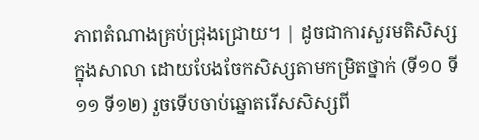ភាពតំណាងគ្រប់ជ្រុងជ្រោយ។ | ដូចជាការសួរមតិសិស្សក្នុងសាលា ដោយបែងចែកសិស្សតាមកម្រិតថ្នាក់ (ទី១០ ទី១១ ទី១២) រួចទើបចាប់ឆ្នោតរើសសិស្សពី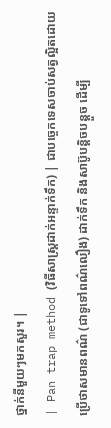ថ្នាក់នីមួយៗមកសួរ។ |
| Pan trap method (វិធីសាស្ត្រដាក់អន្ទាក់ទឹក) | ជាបច្ចេកទេសចាប់សត្វល្អិតដោយប្រើថាសមានពណ៌ (ជាទូទៅពណ៌លឿង) ដាក់ទឹក និងសាប៊ូបន្តិចបន្តួច ដើម្បី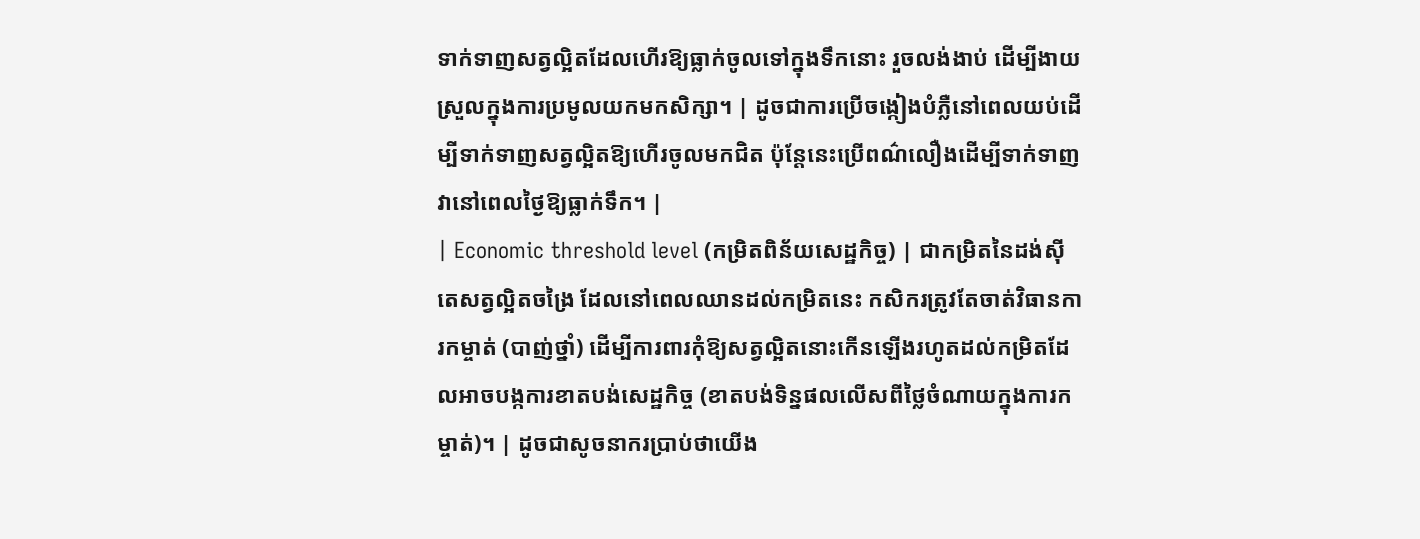ទាក់ទាញសត្វល្អិតដែលហើរឱ្យធ្លាក់ចូលទៅក្នុងទឹកនោះ រួចលង់ងាប់ ដើម្បីងាយស្រួលក្នុងការប្រមូលយកមកសិក្សា។ | ដូចជាការប្រើចង្កៀងបំភ្លឺនៅពេលយប់ដើម្បីទាក់ទាញសត្វល្អិតឱ្យហើរចូលមកជិត ប៉ុន្តែនេះប្រើពណ៌លឿងដើម្បីទាក់ទាញវានៅពេលថ្ងៃឱ្យធ្លាក់ទឹក។ |
| Economic threshold level (កម្រិតពិន័យសេដ្ឋកិច្ច) | ជាកម្រិតនៃដង់ស៊ីតេសត្វល្អិតចង្រៃ ដែលនៅពេលឈានដល់កម្រិតនេះ កសិករត្រូវតែចាត់វិធានការកម្ចាត់ (បាញ់ថ្នាំ) ដើម្បីការពារកុំឱ្យសត្វល្អិតនោះកើនឡើងរហូតដល់កម្រិតដែលអាចបង្កការខាតបង់សេដ្ឋកិច្ច (ខាតបង់ទិន្នផលលើសពីថ្លៃចំណាយក្នុងការកម្ចាត់)។ | ដូចជាសូចនាករប្រាប់ថាយើង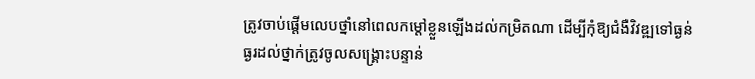ត្រូវចាប់ផ្តើមលេបថ្នាំនៅពេលកម្តៅខ្លួនឡើងដល់កម្រិតណា ដើម្បីកុំឱ្យជំងឺវិវឌ្ឍទៅធ្ងន់ធ្ងរដល់ថ្នាក់ត្រូវចូលសង្គ្រោះបន្ទាន់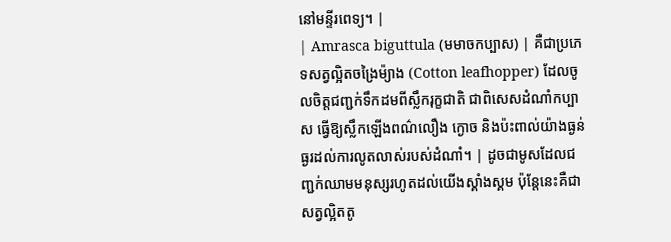នៅមន្ទីរពេទ្យ។ |
| Amrasca biguttula (មមាចកប្បាស) | គឺជាប្រភេទសត្វល្អិតចង្រៃម៉្យាង (Cotton leafhopper) ដែលចូលចិត្តជញ្ជក់ទឹកដមពីស្លឹករុក្ខជាតិ ជាពិសេសដំណាំកប្បាស ធ្វើឱ្យស្លឹកឡើងពណ៌លឿង ក្ងោច និងប៉ះពាល់យ៉ាងធ្ងន់ធ្ងរដល់ការលូតលាស់របស់ដំណាំ។ | ដូចជាមូសដែលជញ្ជក់ឈាមមនុស្សរហូតដល់យើងស្គាំងស្គម ប៉ុន្តែនេះគឺជាសត្វល្អិតតូ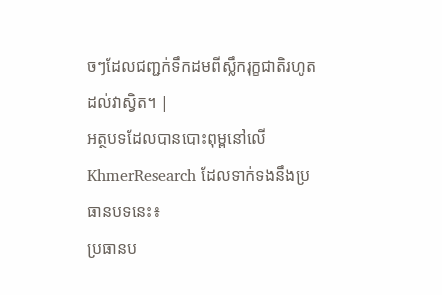ចៗដែលជញ្ជក់ទឹកដមពីស្លឹករុក្ខជាតិរហូតដល់វាស្វិត។ |
អត្ថបទដែលបានបោះពុម្ពនៅលើ KhmerResearch ដែលទាក់ទងនឹងប្រធានបទនេះ៖
ប្រធានប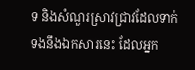ទ និងសំណួរស្រាវជ្រាវដែលទាក់ទងនឹងឯកសារនេះ ដែលអ្នក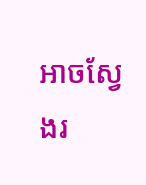អាចស្វែងរ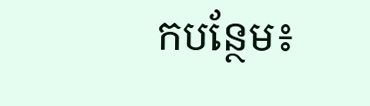កបន្ថែម៖